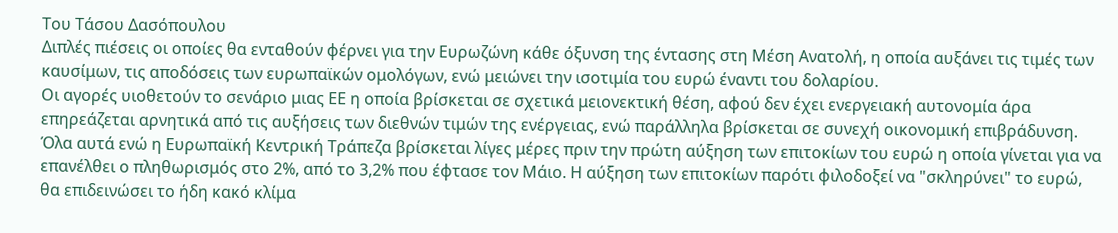Του Τάσου Δασόπουλου
Διπλές πιέσεις οι οποίες θα ενταθούν φέρνει για την Ευρωζώνη κάθε όξυνση της έντασης στη Μέση Ανατολή, η οποία αυξάνει τις τιμές των καυσίμων, τις αποδόσεις των ευρωπαϊκών ομολόγων, ενώ μειώνει την ισοτιμία του ευρώ έναντι του δολαρίου.
Οι αγορές υιοθετούν το σενάριο μιας ΕΕ η οποία βρίσκεται σε σχετικά μειονεκτική θέση, αφού δεν έχει ενεργειακή αυτονομία άρα επηρεάζεται αρνητικά από τις αυξήσεις των διεθνών τιμών της ενέργειας, ενώ παράλληλα βρίσκεται σε συνεχή οικονομική επιβράδυνση.
Όλα αυτά ενώ η Ευρωπαϊκή Κεντρική Τράπεζα βρίσκεται λίγες μέρες πριν την πρώτη αύξηση των επιτοκίων του ευρώ η οποία γίνεται για να επανέλθει ο πληθωρισμός στο 2%, από το 3,2% που έφτασε τον Μάιο. Η αύξηση των επιτοκίων παρότι φιλοδοξεί να "σκληρύνει" το ευρώ, θα επιδεινώσει το ήδη κακό κλίμα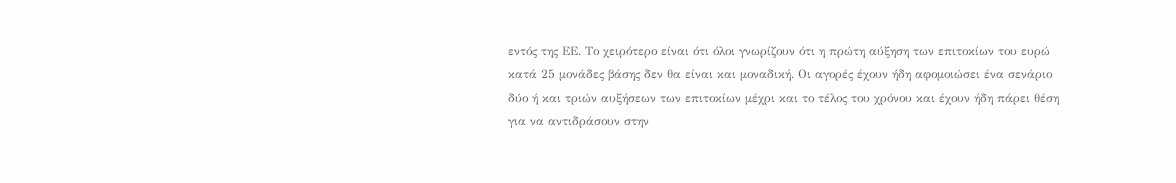εντός της ΕΕ. Το χειρότερο είναι ότι όλοι γνωρίζουν ότι η πρώτη αύξηση των επιτοκίων του ευρώ κατά 25 μονάδες βάσης δεν θα είναι και μοναδική. Οι αγορές έχουν ήδη αφομοιώσει ένα σενάριο δύο ή και τριών αυξήσεων των επιτοκίων μέχρι και το τέλος του χρόνου και έχουν ήδη πάρει θέση για να αντιδράσουν στην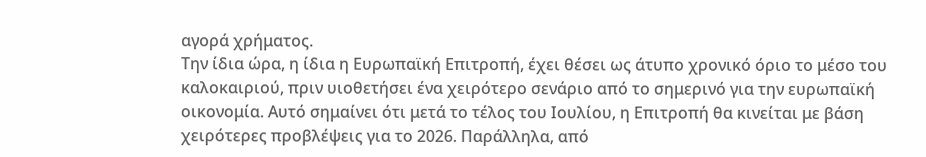αγορά χρήματος.
Την ίδια ώρα, η ίδια η Ευρωπαϊκή Επιτροπή, έχει θέσει ως άτυπο χρονικό όριο το μέσο του καλοκαιριού, πριν υιοθετήσει ένα χειρότερο σενάριο από το σημερινό για την ευρωπαϊκή οικονομία. Αυτό σημαίνει ότι μετά το τέλος του Ιουλίου, η Επιτροπή θα κινείται με βάση χειρότερες προβλέψεις για το 2026. Παράλληλα, από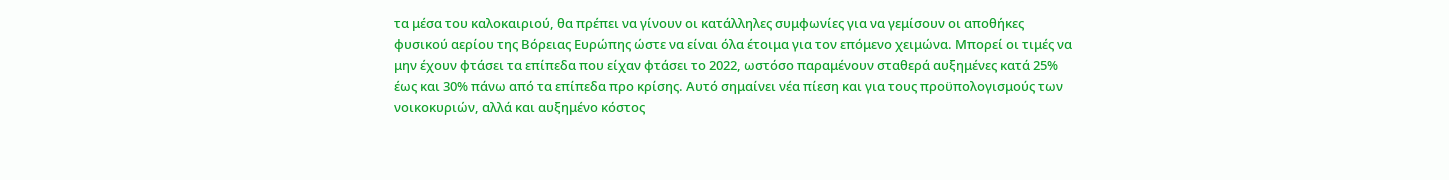τα μέσα του καλοκαιριού, θα πρέπει να γίνουν οι κατάλληλες συμφωνίες για να γεμίσουν οι αποθήκες φυσικού αερίου της Βόρειας Ευρώπης ώστε να είναι όλα έτοιμα για τον επόμενο χειμώνα. Μπορεί οι τιμές να μην έχουν φτάσει τα επίπεδα που είχαν φτάσει το 2022, ωστόσο παραμένουν σταθερά αυξημένες κατά 25% έως και 30% πάνω από τα επίπεδα προ κρίσης. Αυτό σημαίνει νέα πίεση και για τους προϋπολογισμούς των νοικοκυριών, αλλά και αυξημένο κόστος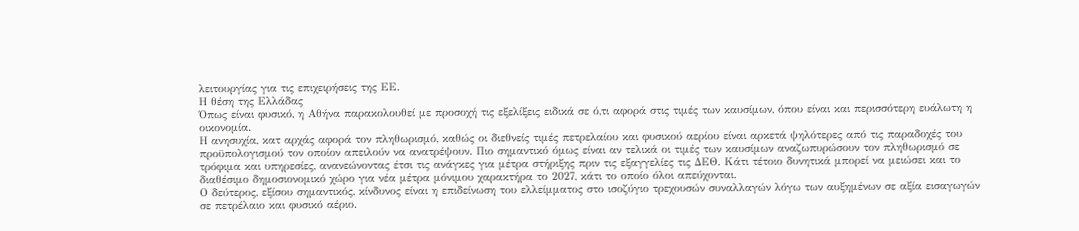λειτουργίας για τις επιχειρήσεις της ΕΕ.
Η θέση της Ελλάδας
Όπως είναι φυσικό, η Αθήνα παρακολουθεί με προσοχή τις εξελίξεις ειδικά σε ό,τι αφορά στις τιμές των καυσίμων, όπου είναι και περισσότερη ευάλωτη η οικονομία.
Η ανησυχία, κατ αρχάς αφορά τον πληθωρισμό, καθώς οι διεθνείς τιμές πετρελαίου και φυσικού αερίου είναι αρκετά ψηλότερες από τις παραδοχές του προϋπολογισμού τον οποίον απειλούν να ανατρέψουν. Πιο σημαντικό όμως είναι αν τελικά οι τιμές των καυσίμων αναζωπυρώσουν τον πληθωρισμό σε τρόφιμα και υπηρεσίες, ανανεώνοντας έτσι τις ανάγκες για μέτρα στήριξης πριν τις εξαγγελίες τις ΔΕΘ. Κάτι τέτοιο δυνητικά μπορεί να μειώσει και το διαθέσιμο δημοσιονομικό χώρο για νέα μέτρα μόνιμου χαρακτήρα το 2027, κάτι το οποίο όλοι απεύχονται.
Ο δεύτερος, εξίσου σημαντικός, κίνδυνος είναι η επιδείνωση του ελλείμματος στο ισοζύγιο τρεχουσών συναλλαγών λόγω των αυξημένων σε αξία εισαγωγών σε πετρέλαιο και φυσικό αέριο.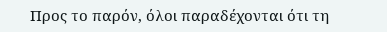Προς το παρόν, όλοι παραδέχονται ότι τη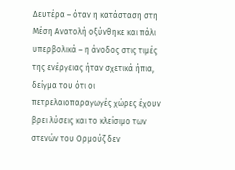Δευτέρα – όταν η κατάσταση στη Μέση Ανατολή οξύνθηκε και πάλι υπερβολικά – η άνοδος στις τιμές της ενέργειας ήταν σχετικά ήπια, δείγμα του ότι οι πετρελαιοπαραγωγές χώρες έχουν βρει λύσεις και το κλείσιμο των στενών του Ορμούζ δεν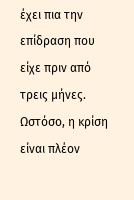έχει πια την επίδραση που είχε πριν από τρεις μήνες. Ωστόσο, η κρίση είναι πλέον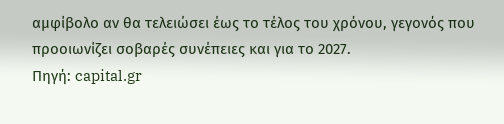αμφίβολο αν θα τελειώσει έως το τέλος του χρόνου, γεγονός που προοιωνίζει σοβαρές συνέπειες και για το 2027.
Πηγή: capital.gr